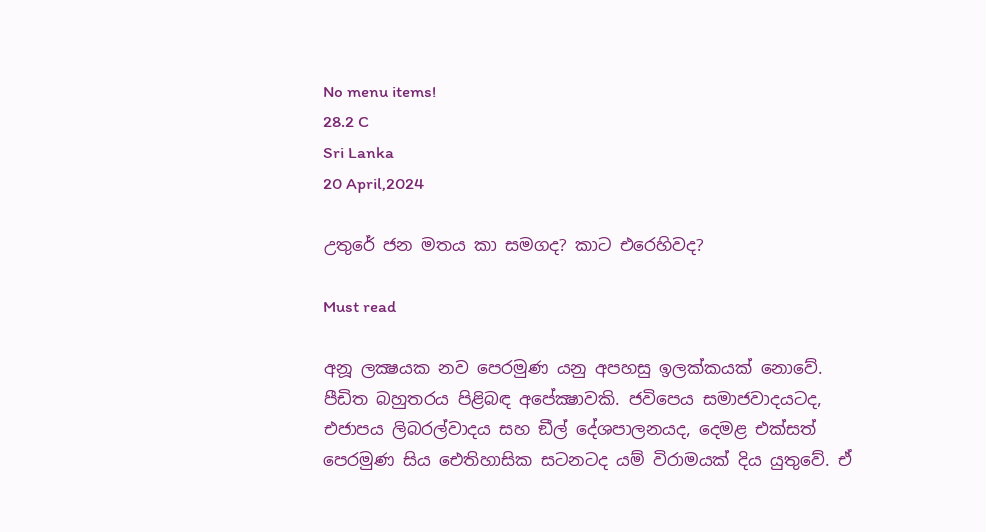No menu items!
28.2 C
Sri Lanka
20 April,2024

උතුරේ ජන මතය කා සමගද? කාට එරෙහිවද?

Must read

අනූ ලක්‍ෂයක නව පෙරමුණ යනු අපහසු ඉලක්කයක් නොවේ. පීඩිත බහුතරය පිළිබඳ අපේක්‍ෂාවකි. ජවිපෙය සමාජවාදයටද, එජාපය ලිබරල්වාදය සහ ඞීල් දේශපාලනයද, දෙමළ එක්සත් පෙරමුණ සිය ඓතිහාසික සටනටද යම් විරාමයක් දිය යුතුවේ. ඒ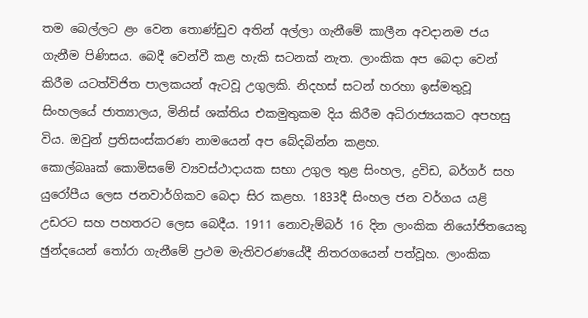තම බෙල්ලට ළං වෙන තොණ්ඩුව අතින් අල්ලා ගැනීමේ කාලීන අවදානම ජය ගැනීම පිණිසය. බෙදී වෙන්වී කළ හැකි සටනක් නැත. ලාංකික අප බෙදා වෙන් කිරීම යටත්විජිත පාලකයන් ඇටවූ උගුලකි. නිදහස් සටන් හරහා ඉස්මතුවූ සිංහලයේ ජාත්‍යාලය, මිනිස් ශක්තිය එකමුතුකම දිය කිරීම අධිරාජ්‍යයකට අපහසු විය. ඔවුන් ප්‍රතිසංස්කරණ නාමයෙන් අප බේදබින්න කළහ.
කොල්බෲක් කොමිසමේ ව්‍යවස්ථාදායක සභා උගුල තුළ සිංහල, ද්‍රවිඩ, බර්ගර් සහ යුරෝපීය ලෙස ජනවාර්ගිකව බෙදා සිර කළහ. 1833දී සිංහල ජන වර්ගය යළි උඩරට සහ පහතරට ලෙස බෙදීය. 1911 නොවැම්බර් 16 දින ලාංකික නියෝජිතයෙකු ඡුන්දයෙන් තෝරා ගැනීමේ ප්‍රථම මැතිවරණයේදී නිතරගයෙන් පත්වූහ. ලාංකික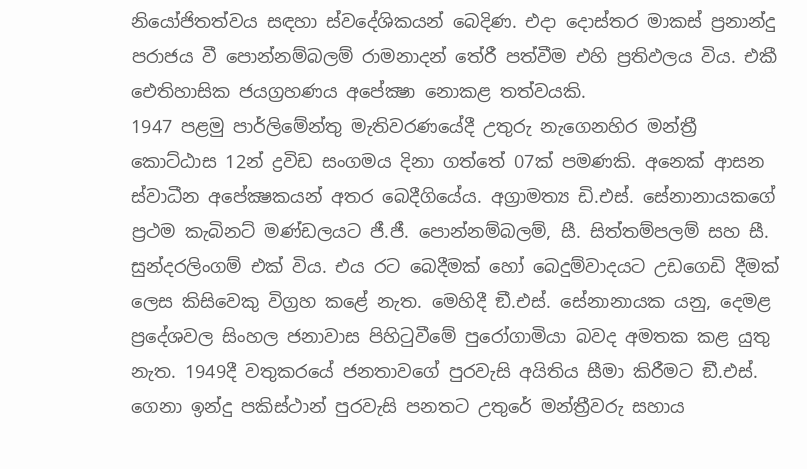නියෝජිතත්වය සඳහා ස්වදේශිකයන් බෙදිණ. එදා දොස්තර මාකස් ප්‍රනාන්දු පරාජය වී පොන්නම්බලම් රාමනාදන් තේරී පත්වීම එහි ප්‍රතිඵලය විය. එකී ඓතිහාසික ජයග්‍රහණය අපේක්‍ෂා නොකළ තත්වයකි.
1947 පළමු පාර්ලිමේන්තු මැතිවරණයේදී උතුරු නැගෙනහිර මන්ත්‍රී කොට්ඨාස 12න් ද්‍රවිඩ සංගමය දිනා ගත්තේ 07ක් පමණකි. අනෙක් ආසන ස්වාධීන අපේක්‍ෂකයන් අතර බෙදීගියේය. අග්‍රාමත්‍ය ඩි.එස්. සේනානායකගේ ප්‍රථම කැබිනට් මණ්ඩලයට ජී.ජී. පොන්නම්බලම්, සී. සිත්තම්පලම් සහ සී. සුන්දරලිංගම් එක් විය. එය රට බෙදීමක් හෝ බෙදුම්වාදයට උඩගෙඩි දීමක් ලෙස කිසිවෙකු විග්‍රහ කළේ නැත. මෙහිදී ඞී.එස්. සේනානායක යනු, දෙමළ ප්‍රදේශවල සිංහල ජනාවාස පිහිටුවීමේ පුරෝගාමියා බවද අමතක කළ යුතු නැත. 1949දී වතුකරයේ ජනතාවගේ පුරවැසි අයිතිය සීමා කිරීමට ඞී.එස්. ගෙනා ඉන්දු පකිස්ථාන් පුරවැසි පනතට උතුරේ මන්ත්‍රීවරු සහාය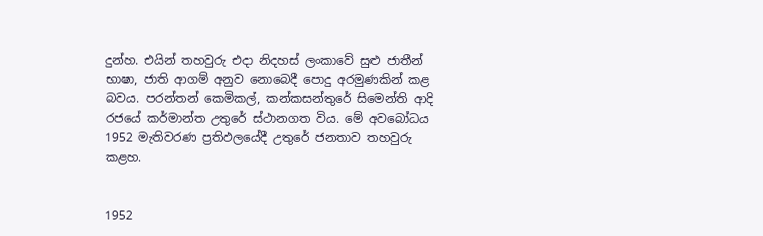දුන්හ. එයින් තහවුරු එදා නිදහස් ලංකාවේ සුළු ජාතීන් භාෂා, ජාති ආගම් අනුව නොබෙදී පොදු අරමුණකින් කළ බවය. පරන්තන් කෙමිකල්, කන්කසන්තුරේ සිමෙන්ති ආදි රජයේ කර්මාන්ත උතුරේ ස්ථානගත විය. මේ අවබෝධය 1952 මැතිවරණ ප්‍රතිඵලයේදී උතුරේ ජනතාව තහවුරු කළහ.


1952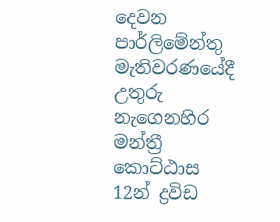දෙවන පාර්ලිමේන්තු මැතිවරණයේදී උතුරු නැගෙනහිර මන්ත්‍රී කොට්ඨාස 12න් ද්‍රවිඩ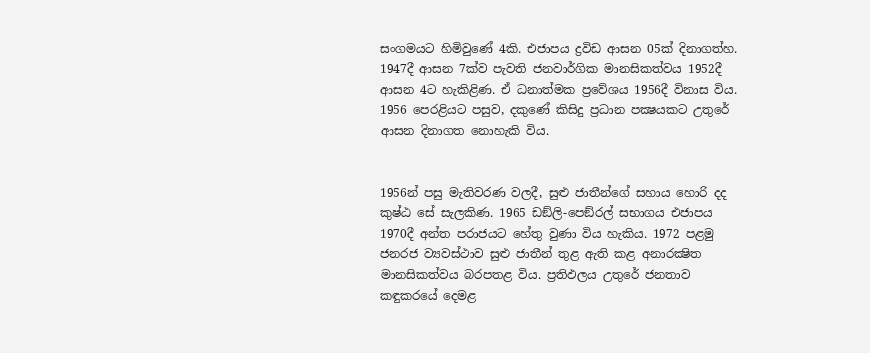සංගමයට හිමිවුණේ 4කි. එජාපය ද්‍රවිඩ ආසන 05ක් දිනාගත්හ. 1947දී ආසන 7ක්ව පැවති ජනවාර්ගික මානසිකත්වය 1952දී ආසන 4ට හැකිළිණ. ඒ ධනාත්මක ප්‍රවේශය 1956දී විනාස විය. 1956 පෙරළියට පසුව, දකුණේ කිසිදු ප්‍රධාන පක්‍ෂයකට උතුරේ ආසන දිනාගත නොහැකි විය.


1956න් පසු මැතිවරණ වලදී, සුළු ජාතීන්ගේ සහාය හොරි දද කුෂ්ඨ සේ සැලකිණ. 1965 ඩඞ්ලි-පෙඞ්රල් සභාගය එජාපය 1970දී අන්ත පරාජයට හේතු වුණා විය හැකිය. 1972 පළමු ජනරජ ව්‍යවස්ථාව සුළු ජාතීන් තුළ ඇති කළ අනාරක්‍ෂිත මානසිකත්වය බරපතළ විය. ප්‍රතිඵලය උතුරේ ජනතාව කඳුකරයේ දෙමළ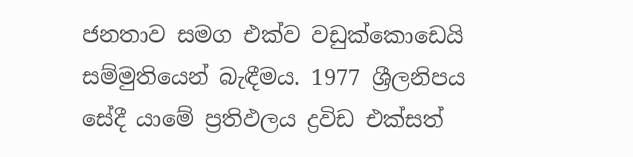ජනතාව සමග එක්ව වඩුක්කොඩෙයි සම්මුතියෙන් බැඳීමය. 1977 ශ්‍රීලනිපය සේදී යාමේ ප්‍රතිඵලය ද්‍රවිඩ එක්සත්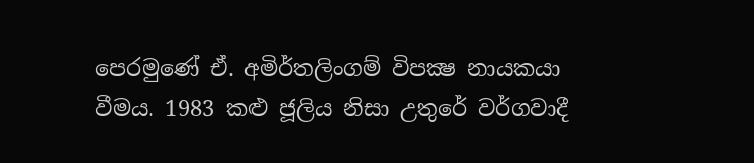පෙරමුණේ ඒ. අමිර්තලිංගම් විපක්‍ෂ නායකයා වීමය. 1983 කළු ජූලිය නිසා උතුරේ වර්ගවාදී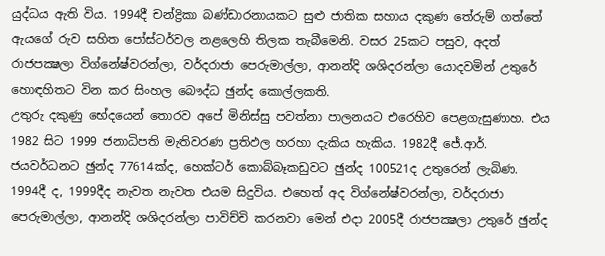යුද්ධය ඇති විය. 1994දී චන්ද්‍රිකා බණ්ඩාරනායකට සුළු ජාතික සහාය දකුණ තේරුම් ගත්තේ ඇයගේ රුව සහිත පෝස්ටර්වල නළලෙහි තිලක තැබීමෙනි. වසර 25කට පසුව, අදත් රාජපක්‍ෂලා විග්නේෂ්වරන්ලා, වර්දරාජා පෙරුමාල්ලා, ආනන්දි ශශිදරන්ලා යොදවමින් උතුරේ හොඳහිතට වින කර සිංහල බෞද්ධ ඡුන්ද කොල්ලකති.
උතුරු දකුණු භේදයෙන් තොරව අපේ මිනිස්සු පවත්නා පාලනයට එරෙහිව පෙළගැසුණාහ. එය 1982 සිට 1999 ජනාධිපති මැතිවරණ ප්‍රතිඵල හරහා දැකිය හැකිය. 1982දී ජේ.ආර්. ජයවර්ධනට ඡුන්ද 77614ක්ද, හෙක්ටර් කොබ්බෑකඩුවට ඡුන්ද 100521ද උතුරෙන් ලැබිණ. 1994දී ද, 1999දීද නැවත නැවත එයම සිදුවිය. එහෙත් අද විග්නේෂ්වරන්ලා, වර්දරාජා පෙරුමාල්ලා, ආනන්දි ශශිදරන්ලා පාවිච්චි කරනවා මෙන් එදා 2005දී රාජපක්‍ෂලා උතුරේ ඡුන්ද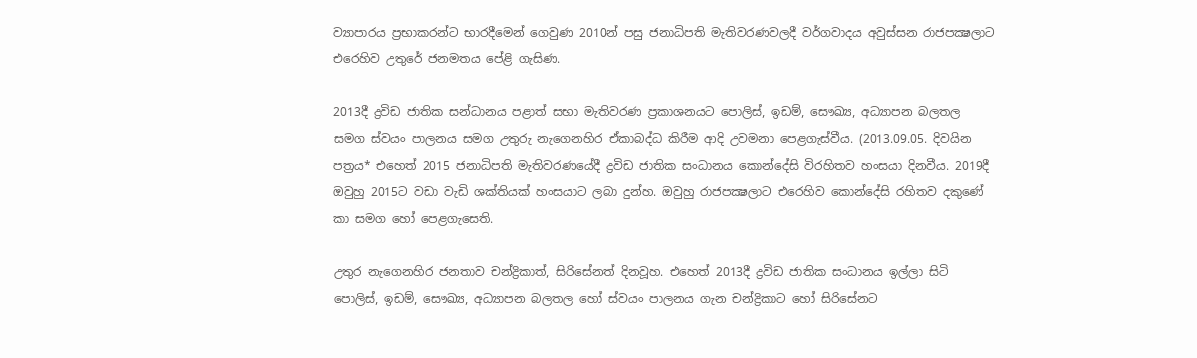ව්‍යාපාරය ප්‍රභාකරන්ට භාරදීමෙන් ගෙවුණ 2010න් පසු ජනාධිපති මැතිවරණවලදී වර්ගවාදය අවුස්සන රාජපක්‍ෂලාට එරෙහිව උතුරේ ජනමතය පේළි ගැසිණ.

2013දී ද්‍රවිඩ ජාතික සන්ධානය පළාත් සභා මැතිවරණ ප්‍රකාශනයට පොලිස්, ඉඩම්, සෞඛ්‍ය, අධ්‍යාපන බලතල සමග ස්වයං පාලනය සමග උතුරු නැගෙනහිර ඒකාබද්ධ කිරීම ආදි උවමනා පෙළගැස්වීය. (2013.09.05. දිවයින පත්‍රය* එහෙත් 2015 ජනාධිපති මැතිවරණයේදී ද්‍රවිඩ ජාතික සංධානය කොන්දේසි විරහිතව හංසයා දිනවීය. 2019දී ඔවුහු 2015ට වඩා වැඩි ශක්තියක් හංසයාට ලබා දුන්හ. ඔවුහු රාජපක්‍ෂලාට එරෙහිව කොන්දේසි රහිතව දකුණේ කා සමග හෝ පෙළගැසෙති.

උතුර නැගෙනහිර ජනතාව චන්ද්‍රිකාත්, සිරිසේනත් දිනවූහ. එහෙත් 2013දී ද්‍රවිඩ ජාතික සංධානය ඉල්ලා සිටි පොලිස්, ඉඩම්, සෞඛ්‍ය, අධ්‍යාපන බලතල හෝ ස්වයං පාලනය ගැන චන්ද්‍රිකාට හෝ සිරිසේනට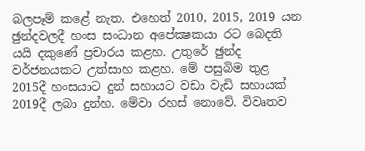බලපෑම් කළේ නැත. එහෙත් 2010, 2015, 2019 යන ඡුන්දවලදී හංස සංධාන අපේක්‍ෂකයා රට බෙදති යයි දකුණේ ප්‍රචාරය කළහ. උතුරේ ඡුන්ද වර්ජනයකට උත්සාහ කළහ. මේ පසුබිම තුළ 2015දී හංසයාට දුන් සහායට වඩා වැඩි සහායක් 2019දී ලබා දුන්හ. මේවා රහස් නොවේ. විවෘතව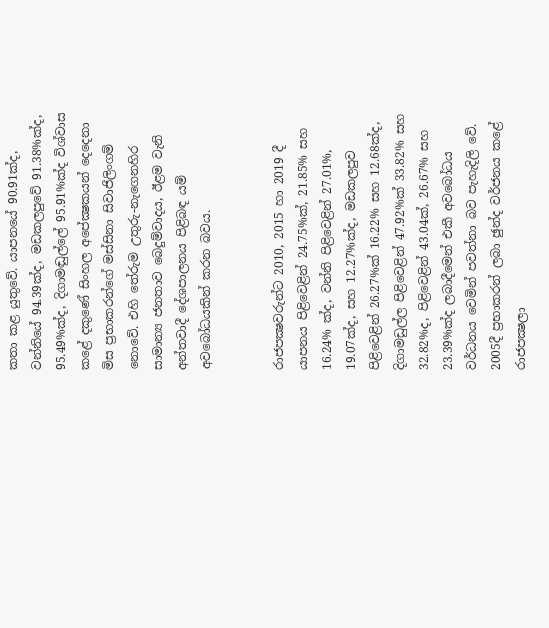කතා කළ යුතුවේ. යාපනයේ 90.91ක්ද, වන්නියේ 94.39ක්ද, මඩකලපුවේ 91.38%ක්ද, 95.49%ක්ද, දිගාමඬුල්ලේ 95.91%ක්ද විශ්වාස කළේ දකුණේ සිංහල අපේක්‍ෂකයන් දෙදෙනා මිස ප්‍රභාකරන්ගේ මස්සිනා සිවාජිලිංගම් නොවේ. එහි තේරුම උතුරු-නැගෙනහිර සාමාන්‍ය ජනතාව බෙදුම්වාදය, ඊළම වැනි අන්තවාදී දේශපාලනය පිළිබඳ යම් අවබෝධයකින් කරන බවය.


රාජපක්‍ෂවරුන්ට 2010, 2015 හා 2019 දී යාපනය පිළිවෙළින් 24.75%ක්, 21.85% සහ 16.24% ක්ද, වන්නි පිළිවෙළින් 27.01%, 19.07ක්ද, සහ 12.27%ක්ද, මඩකලපුව පිළිවෙළින් 26.27%ක් 16.22% සහ 12.68ක්ද, දිගාමඩුල්ල පිළිවෙළින් 47.92%ක් 33.82% සහ 32.82%ද, පිළිවෙළින් 43.04ක්, 26.67% සහ 23.39%ක්ද ලබාදීමෙන් එකී අවබෝධය වර්ධනය වෙමින් පවත්නා බව පැහැදිලි වේ. 2005දී ප්‍රභාකරන් ලබා ඡුන්ද වර්ජනය කළේ රාජපක්‍ෂලා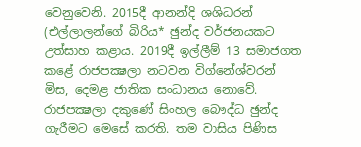වෙනුවෙනි. 2015දී ආනන්දි ශශිධරන් (එල්ලාලන්ගේ බිරිය* ඡුන්ද වර්ජනයකට උත්සාහ කළාය. 2019දී ඉල්ලීම් 13 සමාජගත කළේ රාජපක්‍ෂලා නටවන විග්නේශ්වරන් මිස, දෙමළ ජාතික සංධානය නොවේ. රාජපක්‍ෂලා දකුණේ සිංහල බෞද්ධ ඡුන්ද ගැරීමට මෙසේ කරති. තම වාසිය පිණිස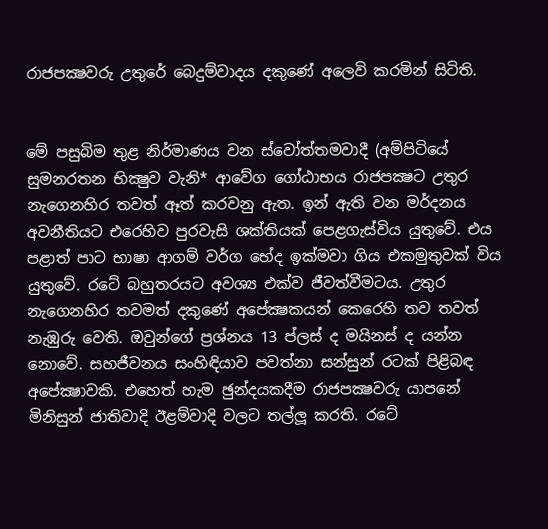රාජපක්‍ෂවරු උතුරේ බෙදුම්වාදය දකුණේ අලෙවි කරමින් සිටිති.


මේ පසුබිම තුළ නිර්මාණය වන ස්වෝත්තමවාදී (අම්පිටියේ සුමනරතන භික්‍ෂුව වැනි* ආවේග ගෝඨාභය රාජපක්‍ෂට උතුර නැගෙනහිර තවත් ඈත් කරවනු ඇත. ඉන් ඇති වන මර්දනය අවනීතියට එරෙහිව පුරවැසි ශක්තියක් පෙළගැස්විය යුතුවේ. එය පළාත් පාට භාෂා ආගම් වර්ග භේද ඉක්මවා ගිය එකමුතුවක් විය යුතුවේ. රටේ බහුතරයට අවශ්‍ය එක්ව ජීවත්වීමටය. උතුර නැගෙනහිර තවමත් දකුණේ අපේක්‍ෂකයන් කෙරෙහි තව තවත් නැඹුරු වෙති. ඔවුන්ගේ ප්‍රශ්නය 13 ප්ලස් ද මයිනස් ද යන්න නොවේ. සහජීවනය සංහිඳියාව පවත්නා සන්සුන් රටක් පිළිබඳ අපේක්‍ෂාවකි. එහෙත් හැම ඡුන්දයකදීම රාජපක්‍ෂවරු යාපනේ මිනිසුන් ජාතිවාදි ඊළම්වාදි වලට තල්ලූ කරති. රටේ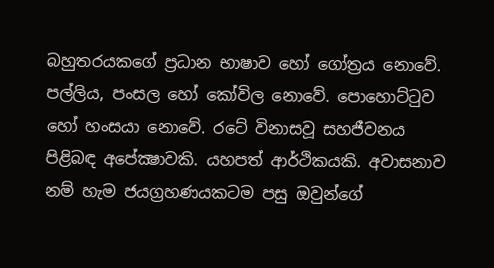බහුතරයකගේ ප්‍රධාන භාෂාව හෝ ගෝත්‍රය නොවේ. පල්ලිය, පංසල හෝ කෝවිල නොවේ. පොහොට්ටුව හෝ හංසයා නොවේ. රටේ විනාසවූ සහජීවනය පිළිබඳ අපේක්‍ෂාවකි. යහපත් ආර්ථිකයකි. අවාසනාව නම් හැම ජයග්‍රහණයකටම පසු ඔවුන්ගේ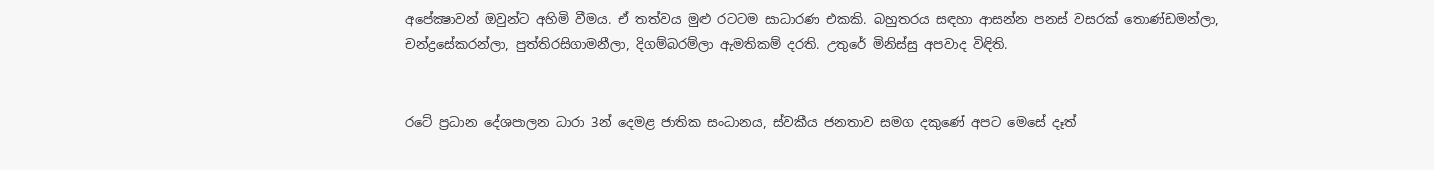අපේක්‍ෂාවන් ඔවුන්ට අහිමි වීමය. ඒ තත්වය මුළු රටටම සාධාරණ එකකි. බහුතරය සඳහා ආසන්න පනස් වසරක් තොණ්ඩමන්ලා, චන්ද්‍රසේකරන්ලා, පුත්තිරසිගාමනීලා, දිගම්බරම්ලා ඇමතිකම් දරති. උතුරේ මිනිස්සු අපවාද විඳිති.


රටේ ප්‍රධාන දේශපාලන ධාරා 3න් දෙමළ ජාතික සංධානය, ස්වකීය ජනතාව සමග දකුණේ අපට මෙසේ දෑත්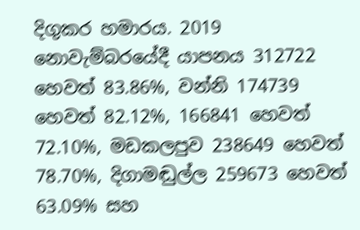දිගුකර හමාරය. 2019 නොවැම්බරයේදී යාපනය 312722 හෙවත් 83.86%, වන්නි 174739 හෙවත් 82.12%, 166841 හෙවත් 72.10%, මඩකලපුව 238649 හෙවත් 78.70%, දිගාමඬුල්ල 259673 හෙවත් 63.09% සහ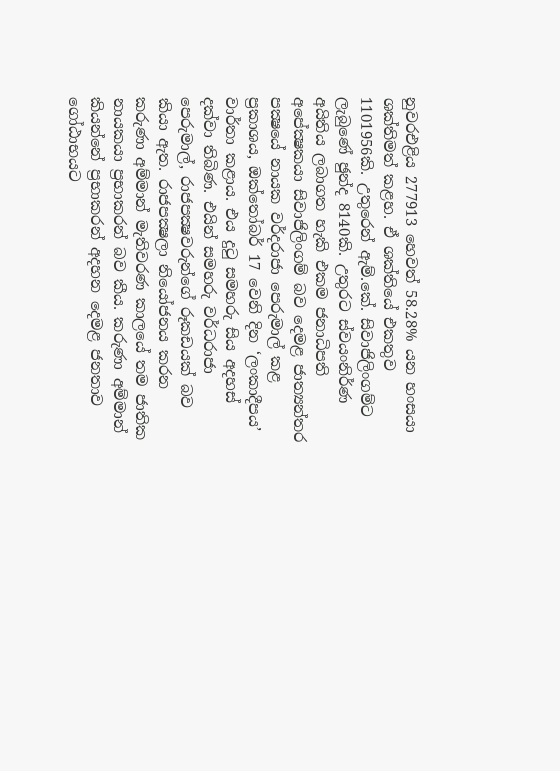නුවරඑළිය 277913 හෙවත් 58.28% යන හංසයා ශක්තිමත් කළහ. ඒ ශක්තියේ එකතුව 1101956කි. උතුරෙන් ඇම්.කේ. සිවාජිලිංගම්ට ලැබුණේ ඡුන්ද 8140කි. උතුරට ස්වයංනිර්ණ අයිතිය ලබාගත හැකි එකම ජනාධිපති අපේක්‍ෂකයා සිවාජිලිංගම් බව දෙමළ ජාත්‍යන්තර පක්‍ෂයේ නායක වර්දරාජා පෙරුමාල් කළ ප්‍රකාශය, ඔක්තෝබර් 17 වෙනි දින ‘ලංකාදීපය’ වාර්තා කළාය. එය දුටු සමහරු සිය අදහස් දක්වා තිබිණ. එයින් සමහරු වර්ධරාජා පෙරුමාල්, රාජපක්‍ෂවරුන්ගේ රූකඩයක් බව කියා ඇත. රාජපක්‍ෂලා නියෝජනය කරන කරුණා අම්මාන් මැතිවරණ කාලයේ තම ජාතික නායකයා ප්‍රභාකරන් බව කීය. කරුණා අම්මාන් කියන්නේ ප්‍රභාකරන් අදහන දෙමළ ජනතාව ගෝඨාභයට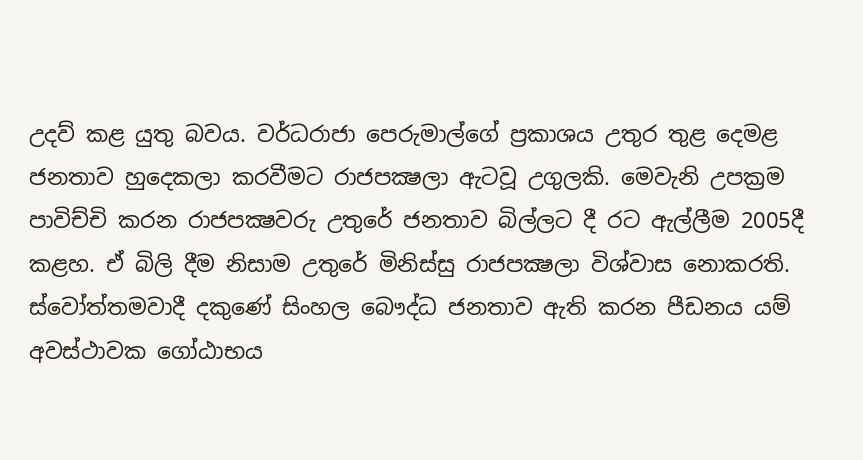උදව් කළ යුතු බවය. වර්ධරාජා පෙරුමාල්ගේ ප්‍රකාශය උතුර තුළ දෙමළ ජනතාව හුදෙකලා කරවීමට රාජපක්‍ෂලා ඇටවූ උගුලකි. මෙවැනි උපක්‍රම පාවිච්චි කරන රාජපක්‍ෂවරු උතුරේ ජනතාව බිල්ලට දී රට ඇල්ලීම 2005දී කළහ. ඒ බිලි දීම නිසාම උතුරේ මිනිස්සු රාජපක්‍ෂලා විශ්වාස නොකරති. ස්වෝත්තමවාදී දකුණේ සිංහල බෞද්ධ ජනතාව ඇති කරන පීඩනය යම් අවස්ථාවක ගෝඨාභය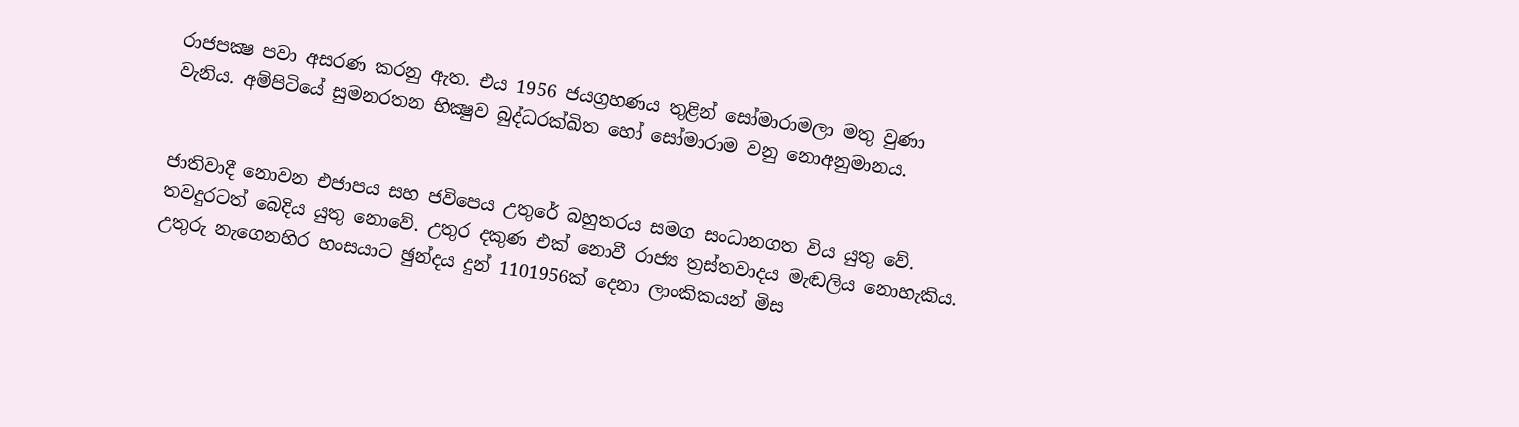රාජපක්‍ෂ පවා අසරණ කරනු ඇත. එය 1956 ජයග්‍රහණය තුළින් සෝමාරාමලා මතු වුණා වැනිය. අම්පිටියේ සුමනරතන භික්‍ෂුව බුද්ධරක්ඛිත හෝ සෝමාරාම වනු නොඅනුමානය.


ජාතිවාදී නොවන එජාපය සහ ජවිපෙය උතුරේ බහුතරය සමග සංධානගත විය යුතු වේ. තවදුරටත් බෙදිය යුතු නොවේ. උතුර දකුණ එක් නොවී රාජ්‍ය ත්‍රස්තවාදය මැඬලිය නොහැකිය. උතුරු නැගෙනහිර හංසයාට ඡුන්දය දුන් 1101956ක් දෙනා ලාංකිකයන් මිස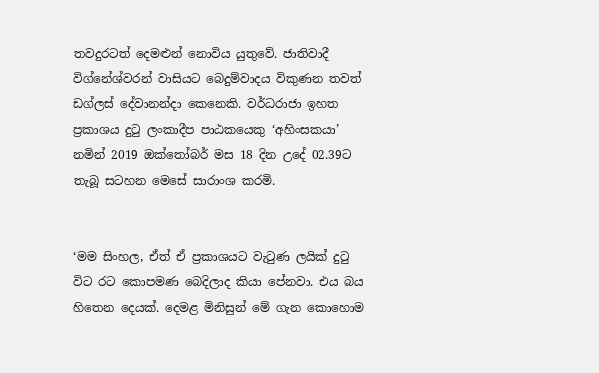තවදුරටත් දෙමළුන් නොවිය යුතුවේ. ජාතිවාදී විග්නේශ්වරන් වාසියට බෙදුම්වාදය විකුණන තවත් ඩග්ලස් දේවානන්දා කෙනෙකි. වර්ධරාජා ඉහත ප්‍රකාශය දුටු ලංකාදීප පාඨකයෙකු ‘අහිංසකයා’ නමින් 2019 ඔක්තෝබර් මස 18 දින උදේ 02.39ට තැබූ සටහන මෙසේ සාරාංශ කරමි.


‘මම සිංහල, ඒත් ඒ ප්‍රකාශයට වැටුණ ලයික් දුටු විට රට කොපමණ බෙදිලාද කියා පේනවා. එය බය හිතෙන දෙයක්. දෙමළ මිනිසුන් මේ ගැන කොහොම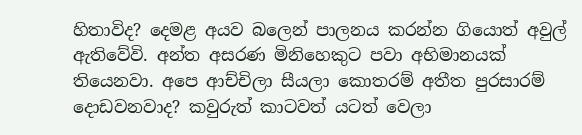හිතාවිද? දෙමළ අයව බලෙන් පාලනය කරන්න ගියොත් අවුල් ඇතිවේවි. අන්ත අසරණ මිනිහෙකුට පවා අභිමානයක් තියෙනවා. අපෙ ආච්චිලා සීයලා කොතරම් අතීත පුරසාරම් දොඩවනවාද? කවුරුත් කාටවත් යටත් වෙලා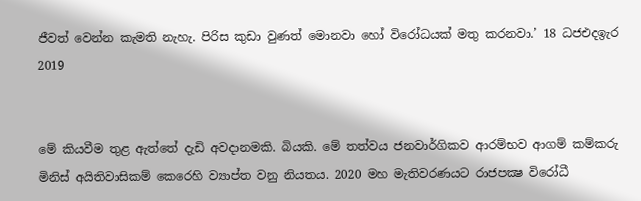ජීවත් වෙන්න කැමති නැහැ. පිරිස කුඩා වුණත් මොනවා හෝ විරෝධයක් මතු කරනවා.’ 18 ධජඑදඉැර 2019


මේ කියවීම තුළ ඇත්තේ දැඩි අවදානමකි. බියකි. මේ තත්වය ජනවාර්ගිකව ආරම්භව ආගම් කම්කරු මිනිස් අයිතිවාසිකම් කෙරෙහි ව්‍යාප්ත වනු නියතය. 2020 මහ මැතිවරණයට රාජපක්‍ෂ විරෝධී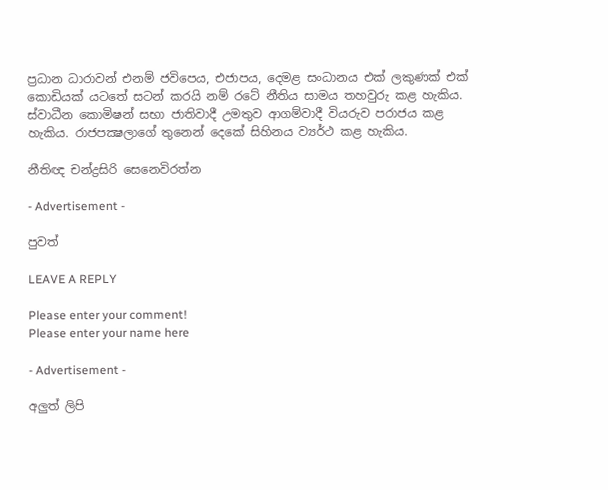ප්‍රධාන ධාරාවන් එනම් ජවිපෙය, එජාපය, දෙමළ සංධානය එක් ලකුණක් එක් කොඩියක් යටතේ සටන් කරයි නම් රටේ නීතිය සාමය තහවුරු කළ හැකිය. ස්වාධීන කොමිෂන් සභා ජාතිවාදී උමතුව ආගම්වාදී වියරුව පරාජය කළ හැකිය. රාජපක්‍ෂලාගේ තුනෙන් දෙකේ සිහිනය ව්‍යර්ථ කළ හැකිය.

නීතිඥ චන්ද්‍රසිරි සෙනෙවිරත්න

- Advertisement -

පුවත්

LEAVE A REPLY

Please enter your comment!
Please enter your name here

- Advertisement -

අලුත් ලිපි